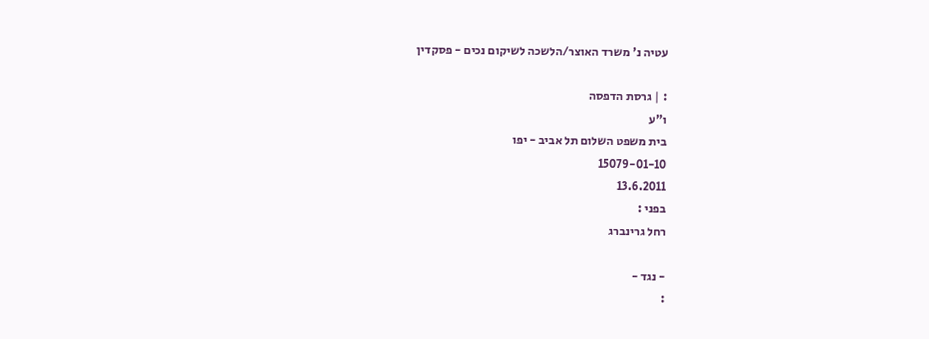עטיה נ' משרד האוצר/הלשכה לשיקום נכים - פסקדין

: | גרסת הדפסה
ו"ע
בית משפט השלום תל אביב - יפו
15079-01-10
13.6.2011
בפני :
רחל גרינברג

- נגד -
: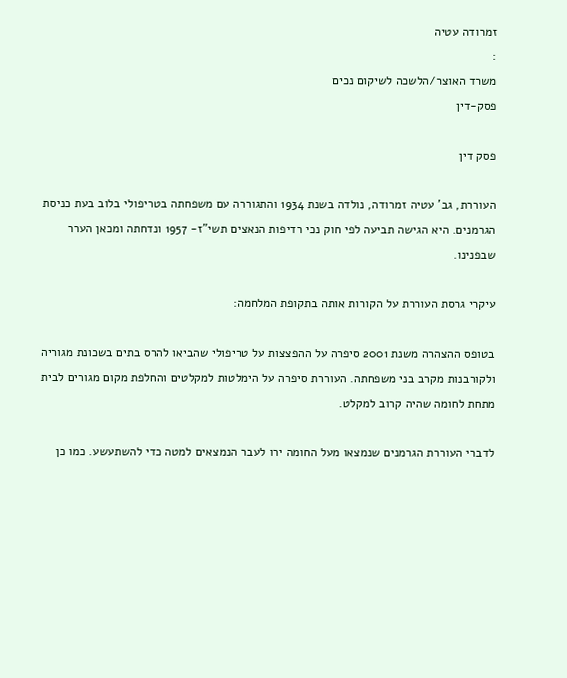זמרודה עטיה
:
משרד האוצר/הלשכה לשיקום נכים
פסק-דין

פסק דין

העוררת, גב' עטיה זמרודה, נולדה בשנת 1934 והתגוררה עם משפחתה בטריפולי בלוב בעת כניסת הגרמנים. היא הגישה תביעה לפי חוק נכי רדיפות הנאצים תשי"ז- 1957 ונדחתה ומכאן הערר שבפנינו.

עיקרי גרסת העוררת על הקורות אותה בתקופת המלחמה:

בטופס ההצהרה משנת 2001 סיפרה על ההפצצות על טריפולי שהביאו להרס בתים בשכונת מגוריה ולקורבנות מקרב בני משפחתה. העוררת סיפרה על הימלטות למקלטים והחלפת מקום מגורים לבית מתחת לחומה שהיה קרוב למקלט.

לדברי העוררת הגרמנים שנמצאו מעל החומה ירו לעבר הנמצאים למטה כדי להשתעשע. כמו כן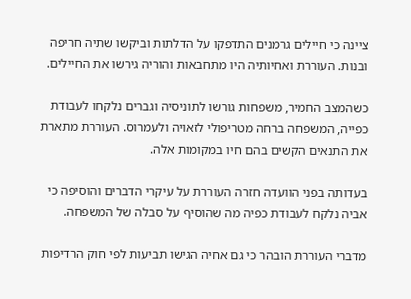ציינה כי חיילים גרמנים התדפקו על הדלתות וביקשו שתיה חריפה ובנות. העוררת ואחיותיה היו מתחבאות והוריה גירשו את החיילים.

כשהמצב החמיר, משפחות גורשו לתוניסיה וגברים נלקחו לעבודת כפייה, המשפחה ברחה מטריפולי לזאויה ולעמרוס. העוררת מתארת את התנאים הקשים בהם חיו במקומות אלה.

בעדותה בפני הוועדה חזרה העוררת על עיקרי הדברים והוסיפה כי אביה נלקח לעבודת כפיה מה שהוסיף על סבלה של המשפחה.

מדברי העוררת הובהר כי גם אחיה הגישו תביעות לפי חוק הרדיפות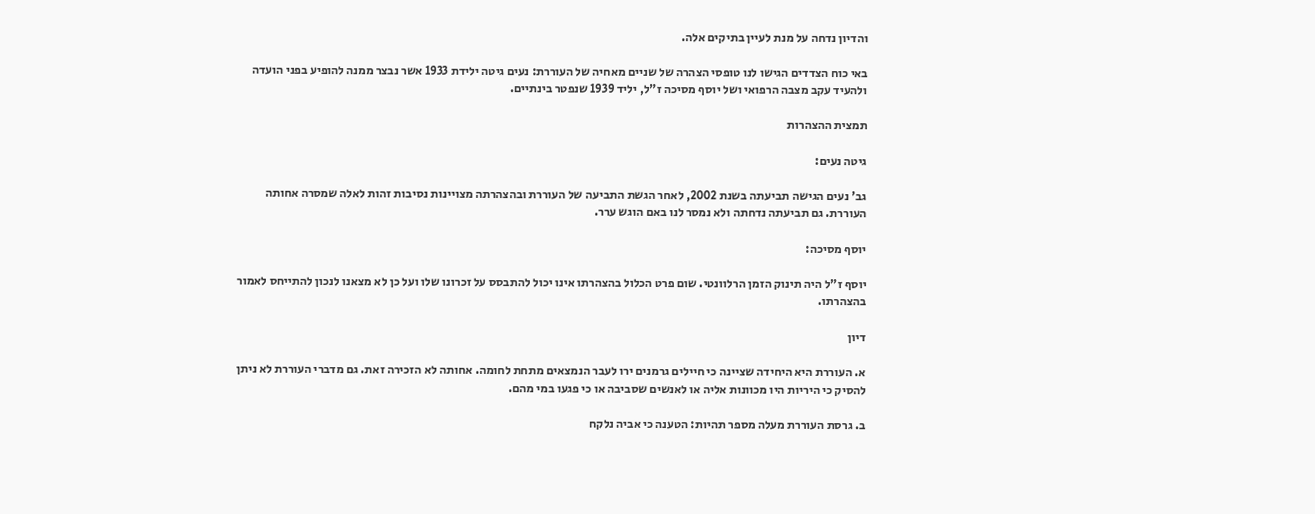והדיון נדחה על מנת לעיין בתיקים אלה.

באי כוח הצדדים הגישו לנו טופסי הצהרה של שניים מאחיה של העוררת: נעים גיטה ילידת 1933 אשר נבצר ממנה להופיע בפני הועדה ולהעיד עקב מצבה הרפואי ושל יוסף מסיכה ז"ל, יליד 1939 שנפטר בינתיים.

תמצית ההצהרות

גיטה נעים:

גב' נעים הגישה תביעתה בשנת 2002, לאחר הגשת התביעה של העוררת ובהצהרתה מצויינות נסיבות זהות לאלה שמסרה אחותה העוררת. גם תביעתה נדחתה ולא נמסר לנו באם הוגש ערר.

יוסף מסיכה:

יוסף ז"ל היה תינוק הזמן הרלוונטי. שום פרט הכלול בהצהרתו אינו יכול להתבסס על זכרונו שלו ועל כן לא מצאנו לנכון להתייחס לאמור בהצהרתו.

דיון

א. העוררת היא היחידה שציינה כי חיילים גרמנים ירו לעבר הנמצאים מתחת לחומה. אחותה לא הזכירה זאת. גם מדברי העוררת לא ניתן להסיק כי היריות היו מכוונות אליה או לאנשים שסביבה או כי פגעו במי מהם.

ב. גרסת העוררת מעלה מספר תהיות: הטענה כי אביה נלקח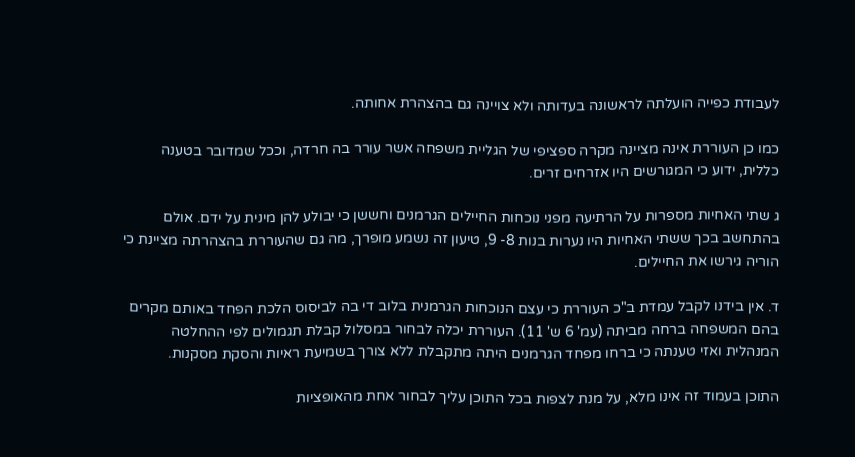לעבודת כפייה הועלתה לראשונה בעדותה ולא צויינה גם בהצהרת אחותה.

כמו כן העוררת אינה מציינה מקרה ספציפי של הגליית משפחה אשר עורר בה חרדה, וככל שמדובר בטענה כללית, ידוע כי המגורשים היו אזרחים זרים.

ג שתי האחיות מספרות על הרתיעה מפני נוכחות החיילים הגרמנים וחששן כי יבולע להן מינית על ידם. אולם בהתחשב בכך ששתי האחיות היו נערות בנות 8- 9, טיעון זה נשמע מופרך, מה גם שהעוררת בהצהרתה מציינת כי הוריה גירשו את החיילים.

ד. אין בידנו לקבל עמדת ב"כ העוררת כי עצם הנוכחות הגרמנית בלוב די בה לביסוס הלכת הפחד באותם מקרים בהם המשפחה ברחה מביתה (עמ' 6 ש' 11). העוררת יכלה לבחור במסלול קבלת תגמולים לפי ההחלטה המנהלית ואזי טענתה כי ברחו מפחד הגרמנים היתה מתקבלת ללא צורך בשמיעת ראיות והסקת מסקנות.

התוכן בעמוד זה אינו מלא, על מנת לצפות בכל התוכן עליך לבחור אחת מהאופציות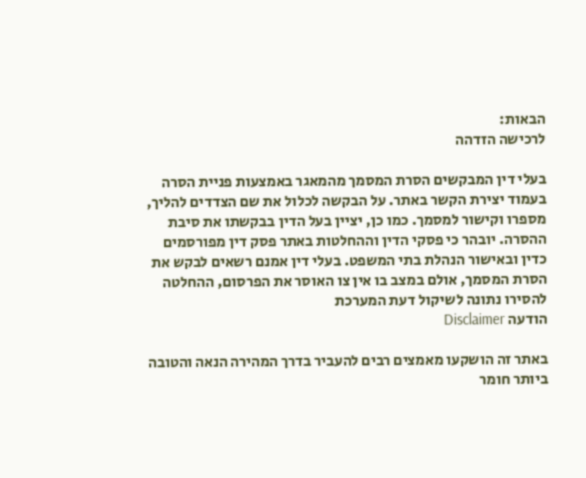הבאות:
לרכישה הזדהה

בעלי דין המבקשים הסרת המסמך מהמאגר באמצעות פניית הסרה בעמוד יצירת הקשר באתר. על הבקשה לכלול את שם הצדדים להליך, מספרו וקישור למסמך. כמו כן, יציין בעל הדין בבקשתו את סיבת ההסרה. יובהר כי פסקי הדין וההחלטות באתר פסק דין מפורסמים כדין ובאישור הנהלת בתי המשפט. בעלי דין אמנם רשאים לבקש את הסרת המסמך, אולם במצב בו אין צו האוסר את הפרסום, ההחלטה להסירו נתונה לשיקול דעת המערכת
הודעה Disclaimer

באתר זה הושקעו מאמצים רבים להעביר בדרך המהירה הנאה והטובה ביותר חומר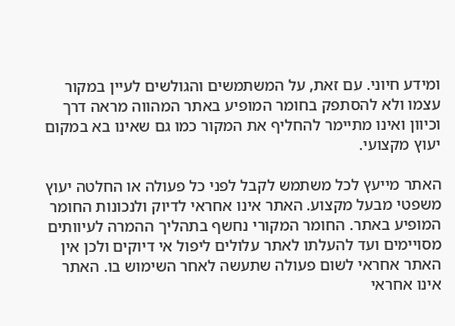ומידע חיוני. עם זאת, על המשתמשים והגולשים לעיין במקור עצמו ולא להסתפק בחומר המופיע באתר המהווה מראה דרך וכיוון ואינו מתיימר להחליף את המקור כמו גם שאינו בא במקום יעוץ מקצועי.

האתר מייעץ לכל משתמש לקבל לפני כל פעולה או החלטה יעוץ משפטי מבעל מקצוע. האתר אינו אחראי לדיוק ולנכונות החומר המופיע באתר. החומר המקורי נחשף בתהליך ההמרה לעיוותים מסויימים ועד להעלתו לאתר עלולים ליפול אי דיוקים ולכן אין האתר אחראי לשום פעולה שתעשה לאחר השימוש בו. האתר אינו אחראי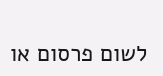לשום פרסום או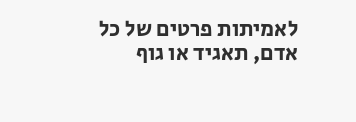לאמיתות פרטים של כל אדם, תאגיד או גוף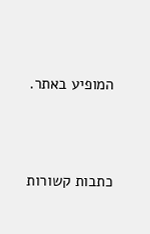המופיע באתר.




כתבות קשורות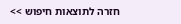חזרה לתוצאות חיפוש >>